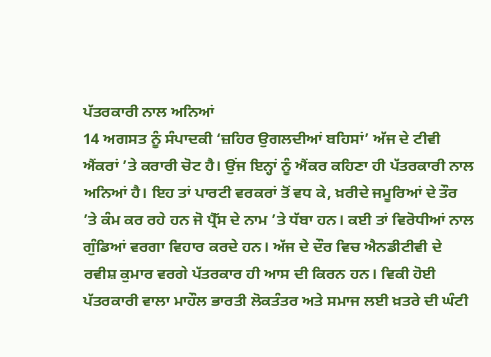ਪੱਤਰਕਾਰੀ ਨਾਲ ਅਨਿਆਂ
14 ਅਗਸਤ ਨੂੰ ਸੰਪਾਦਕੀ ‘ਜ਼ਹਿਰ ਉਗਲਦੀਆਂ ਬਹਿਸਾਂ’ ਅੱਜ ਦੇ ਟੀਵੀ ਐਂਕਰਾਂ ’ਤੇ ਕਰਾਰੀ ਚੋਟ ਹੈ। ਉਂਜ ਇਨ੍ਹਾਂ ਨੂੰ ਐਂਕਰ ਕਹਿਣਾ ਹੀ ਪੱਤਰਕਾਰੀ ਨਾਲ ਅਨਿਆਂ ਹੈ। ਇਹ ਤਾਂ ਪਾਰਟੀ ਵਰਕਰਾਂ ਤੋਂ ਵਧ ਕੇ, ਖ਼ਰੀਦੇ ਜਮੂਰਿਆਂ ਦੇ ਤੌਰ ’ਤੇ ਕੰਮ ਕਰ ਰਹੇ ਹਨ ਜੋ ਪ੍ਰੈੱਸ ਦੇ ਨਾਮ ’ਤੇ ਧੱਬਾ ਹਨ। ਕਈ ਤਾਂ ਵਿਰੋਧੀਆਂ ਨਾਲ ਗੁੰਡਿਆਂ ਵਰਗਾ ਵਿਹਾਰ ਕਰਦੇ ਹਨ। ਅੱਜ ਦੇ ਦੌਰ ਵਿਚ ਐਨਡੀਟੀਵੀ ਦੇ ਰਵੀਸ਼ ਕੁਮਾਰ ਵਰਗੇ ਪੱਤਰਕਾਰ ਹੀ ਆਸ ਦੀ ਕਿਰਨ ਹਨ। ਵਿਕੀ ਹੋਈ ਪੱਤਰਕਾਰੀ ਵਾਲਾ ਮਾਹੌਲ ਭਾਰਤੀ ਲੋਕਤੰਤਰ ਅਤੇ ਸਮਾਜ ਲਈ ਖ਼ਤਰੇ ਦੀ ਘੰਟੀ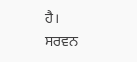ਹੈ।
ਸਰਵਨ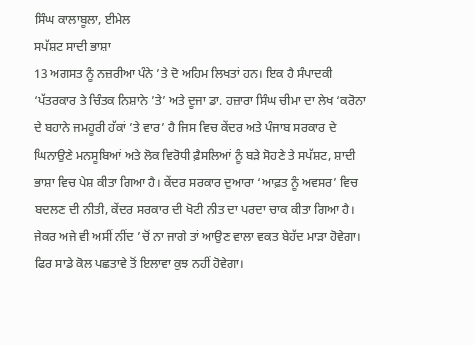ਸਿੰਘ ਕਾਲਾਬੂਲਾ, ਈਮੇਲ
ਸਪੱਸ਼ਟ ਸਾਦੀ ਭਾਸ਼ਾ
13 ਅਗਸਤ ਨੂੰ ਨਜ਼ਰੀਆ ਪੰਨੇ ’ਤੇ ਦੋ ਅਹਿਮ ਲਿਖਤਾਂ ਹਨ। ਇਕ ਹੈ ਸੰਪਾਦਕੀ ‘ਪੱਤਰਕਾਰ ਤੇ ਚਿੰਤਕ ਨਿਸ਼ਾਨੇ ’ਤੇ’ ਅਤੇ ਦੂਜਾ ਡਾ. ਹਜ਼ਾਰਾ ਸਿੰਘ ਚੀਮਾ ਦਾ ਲੇਖ ‘ਕਰੋਨਾ ਦੇ ਬਹਾਨੇ ਜਮਹੂਰੀ ਹੱਕਾਂ ’ਤੇ ਵਾਰ’ ਹੈ ਜਿਸ ਵਿਚ ਕੇਂਦਰ ਅਤੇ ਪੰਜਾਬ ਸਰਕਾਰ ਦੇ ਘਿਨਾਉਣੇ ਮਨਸੂਬਿਆਂ ਅਤੇ ਲੋਕ ਵਿਰੋਧੀ ਫ਼ੈਸਲਿਆਂ ਨੂੰ ਬੜੇ ਸੋਹਣੇ ਤੇ ਸਪੱਸ਼ਟ, ਸ਼ਾਦੀ ਭਾਸ਼ਾ ਵਿਚ ਪੇਸ਼ ਕੀਤਾ ਗਿਆ ਹੈ। ਕੇਂਦਰ ਸਰਕਾਰ ਦੁਆਰਾ ‘ਆਫ਼ਤ ਨੂੰ ਅਵਸਰ’ ਵਿਚ ਬਦਲਣ ਦੀ ਨੀਤੀ, ਕੇਂਦਰ ਸਰਕਾਰ ਦੀ ਖੋਟੀ ਨੀਤ ਦਾ ਪਰਦਾ ਚਾਕ ਕੀਤਾ ਗਿਆ ਹੈ। ਜੇਕਰ ਅਜੇ ਵੀ ਅਸੀਂ ਨੀਂਦ ’ਚੋਂ ਨਾ ਜਾਗੇ ਤਾਂ ਆਉਣ ਵਾਲਾ ਵਕਤ ਬੇਹੱਦ ਮਾੜਾ ਹੋਵੇਗਾ। ਫਿਰ ਸਾਡੇ ਕੋਲ ਪਛਤਾਵੇ ਤੋਂ ਇਲਾਵਾ ਕੁਝ ਨਹੀਂ ਹੋਵੇਗਾ।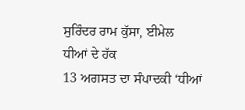ਸੁਰਿੰਦਰ ਰਾਮ ਕੁੱਸਾ, ਈਮੇਲ
ਧੀਆਂ ਦੇ ਹੱਕ
13 ਅਗਸਤ ਦਾ ਸੰਪਾਦਕੀ ‘ਧੀਆਂ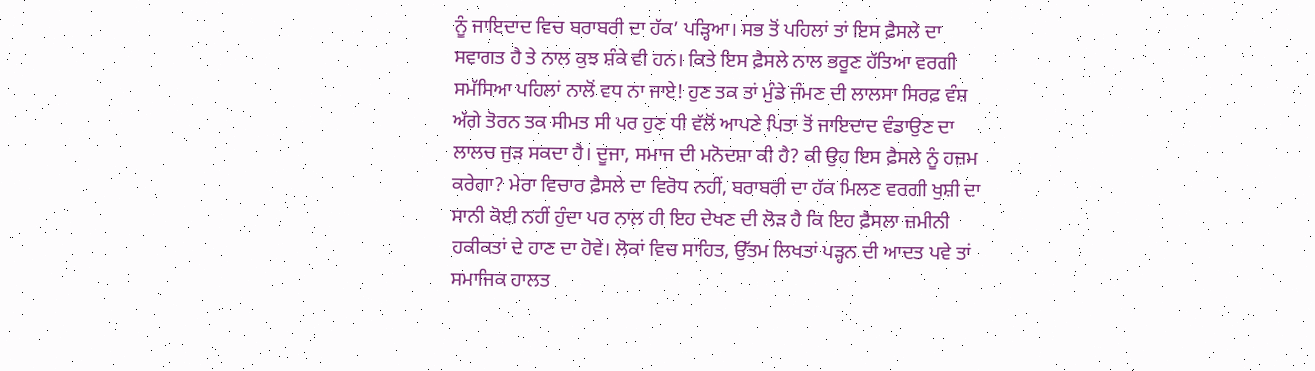ਨੂੰ ਜਾਇਦਾਦ ਵਿਚ ਬਰਾਬਰੀ ਦਾ ਹੱਕ’ ਪੜ੍ਹਿਆ। ਸਭ ਤੋਂ ਪਹਿਲਾਂ ਤਾਂ ਇਸ ਫ਼ੈਸਲੇ ਦਾ ਸਵਾਗਤ ਹੈ ਤੇ ਨਾਲ ਕੁਝ ਸ਼ੰਕੇ ਵੀ ਹਨ। ਕਿਤੇ ਇਸ ਫ਼ੈਸਲੇ ਨਾਲ ਭਰੂਣ ਹੱਤਿਆ ਵਰਗੀ ਸਮੱਸਿਆ ਪਹਿਲਾਂ ਨਾਲੋਂ ਵਧ ਨਾ ਜਾਏ! ਹੁਣ ਤਕ ਤਾਂ ਮੁੰਡੇ ਜੰਮਣ ਦੀ ਲਾਲਸਾ ਸਿਰਫ਼ ਵੰਸ਼ ਅੱਗੇ ਤੋਰਨ ਤਕ ਸੀਮਤ ਸੀ ਪਰ ਹੁਣ ਧੀ ਵੱਲੋਂ ਆਪਣੇ ਪਿਤਾ ਤੋਂ ਜਾਇਦਾਦ ਵੰਡਾਉਣ ਦਾ ਲਾਲਚ ਜੁੜ ਸਕਦਾ ਹੈ। ਦੂਜਾ, ਸਮਾਜ ਦੀ ਮਨੋਦਸ਼ਾ ਕੀ ਹੈ? ਕੀ ਉਹ ਇਸ ਫ਼ੈਸਲੇ ਨੂੰ ਹਜ਼ਮ ਕਰੇਗਾ? ਮੇਰਾ ਵਿਚਾਰ ਫ਼ੈਸਲੇ ਦਾ ਵਿਰੋਧ ਨਹੀਂ, ਬਰਾਬਰੀ ਦਾ ਹੱਕ ਮਿਲਣ ਵਰਗੀ ਖੁਸ਼ੀ ਦਾ ਸਾਨੀ ਕੋਈ ਨਹੀਂ ਹੁੰਦਾ ਪਰ ਨਾਲ ਹੀ ਇਹ ਦੇਖਣ ਦੀ ਲੋੜ ਹੈ ਕਿ ਇਹ ਫ਼ੈਸਲਾ ਜ਼ਮੀਨੀ ਹਕੀਕਤਾਂ ਦੇ ਹਾਣ ਦਾ ਹੋਵੇ। ਲੋਕਾਂ ਵਿਚ ਸਾਹਿਤ, ਉੱਤਮ ਲਿਖਤਾਂ ਪੜ੍ਹਨ ਦੀ ਆਦਤ ਪਵੇ ਤਾਂ ਸਮਾਜਿਕ ਹਾਲਤ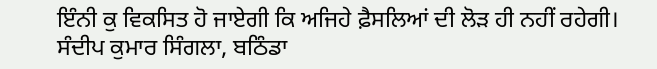ਇੰਨੀ ਕੁ ਵਿਕਸਿਤ ਹੋ ਜਾਏਗੀ ਕਿ ਅਜਿਹੇ ਫ਼ੈਸਲਿਆਂ ਦੀ ਲੋੜ ਹੀ ਨਹੀਂ ਰਹੇਗੀ।
ਸੰਦੀਪ ਕੁਮਾਰ ਸਿੰਗਲਾ, ਬਠਿੰਡਾ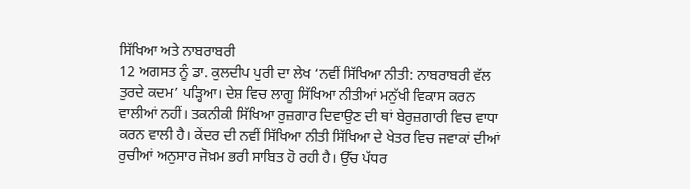ਸਿੱਖਿਆ ਅਤੇ ਨਾਬਰਾਬਰੀ
12 ਅਗਸਤ ਨੂੰ ਡਾ. ਕੁਲਦੀਪ ਪੁਰੀ ਦਾ ਲੇਖ ‘ਨਵੀਂ ਸਿੱਖਿਆ ਨੀਤੀ: ਨਾਬਰਾਬਰੀ ਵੱਲ ਤੁਰਦੇ ਕਦਮ’ ਪੜ੍ਹਿਆ। ਦੇਸ਼ ਵਿਚ ਲਾਗੂ ਸਿੱਖਿਆ ਨੀਤੀਆਂ ਮਨੁੱਖੀ ਵਿਕਾਸ ਕਰਨ ਵਾਲੀਆਂ ਨਹੀਂ। ਤਕਨੀਕੀ ਸਿੱਖਿਆ ਰੁਜ਼ਗਾਰ ਦਿਵਾਉਣ ਦੀ ਥਾਂ ਬੇਰੁਜ਼ਗਾਰੀ ਵਿਚ ਵਾਧਾ ਕਰਨ ਵਾਲੀ ਹੈ। ਕੇਂਦਰ ਦੀ ਨਵੀਂ ਸਿੱਖਿਆ ਨੀਤੀ ਸਿੱਖਿਆ ਦੇ ਖੇਤਰ ਵਿਚ ਜਵਾਕਾਂ ਦੀਆਂ ਰੁਚੀਆਂ ਅਨੁਸਾਰ ਜੋਖ਼ਮ ਭਰੀ ਸਾਬਿਤ ਹੋ ਰਹੀ ਹੈ। ਉੱਚ ਪੱਧਰ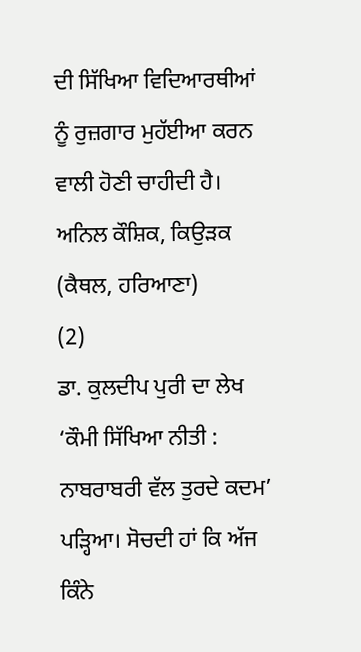ਦੀ ਸਿੱਖਿਆ ਵਿਦਿਆਰਥੀਆਂ ਨੂੰ ਰੁਜ਼ਗਾਰ ਮੁਹੱਈਆ ਕਰਨ ਵਾਲੀ ਹੋਣੀ ਚਾਹੀਦੀ ਹੈ।
ਅਨਿਲ ਕੌਸ਼ਿਕ, ਕਿਉੜਕ (ਕੈਥਲ, ਹਰਿਆਣਾ)
(2)
ਡਾ. ਕੁਲਦੀਪ ਪੁਰੀ ਦਾ ਲੇਖ ‘ਕੌਮੀ ਸਿੱਖਿਆ ਨੀਤੀ : ਨਾਬਰਾਬਰੀ ਵੱਲ ਤੁਰਦੇ ਕਦਮ’ ਪੜ੍ਹਿਆ। ਸੋਚਦੀ ਹਾਂ ਕਿ ਅੱਜ ਕਿੰਨੇ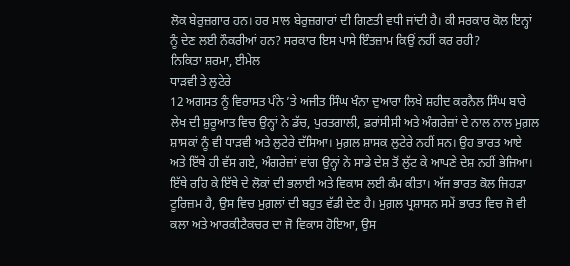ਲੋਕ ਬੇਰੁਜ਼ਗਾਰ ਹਨ। ਹਰ ਸਾਲ ਬੇਰੁਜ਼ਗਾਰਾਂ ਦੀ ਗਿਣਤੀ ਵਧੀ ਜਾਂਦੀ ਹੈ। ਕੀ ਸਰਕਾਰ ਕੋਲ ਇਨ੍ਹਾਂ ਨੂੰ ਦੇਣ ਲਈ ਨੌਕਰੀਆਂ ਹਨ? ਸਰਕਾਰ ਇਸ ਪਾਸੇ ਇੰਤਜ਼ਾਮ ਕਿਉਂ ਨਹੀਂ ਕਰ ਰਹੀ?
ਨਿਕਿਤਾ ਸ਼ਰਮਾ, ਈਮੇਲ
ਧਾੜਵੀ ਤੇ ਲੁਟੇਰੇ
12 ਅਗਸਤ ਨੂੰ ਵਿਰਾਸਤ ਪੰਨੇ ’ਤੇ ਅਜੀਤ ਸਿੰਘ ਖੰਨਾ ਦੁਆਰਾ ਲਿਖੇ ਸ਼ਹੀਦ ਕਰਨੈਲ ਸਿੰਘ ਬਾਰੇ ਲੇਖ ਦੀ ਸ਼ੁਰੂਆਤ ਵਿਚ ਉਨ੍ਹਾਂ ਨੇ ਡੱਚ, ਪੁਰਤਗਾਲੀ, ਫ਼ਰਾਂਸੀਸੀ ਅਤੇ ਅੰਗਰੇਜ਼ਾਂ ਦੇ ਨਾਲ ਨਾਲ ਮੁਗ਼ਲ ਸ਼ਾਸਕਾਂ ਨੂੰ ਵੀ ਧਾੜਵੀ ਅਤੇ ਲੁਟੇਰੇ ਦੱਸਿਆ। ਮੁਗ਼ਲ ਸ਼ਾਸਕ ਲੁਟੇਰੇ ਨਹੀਂ ਸਨ। ਉਹ ਭਾਰਤ ਆਏ ਅਤੇ ਇੱਥੇ ਹੀ ਵੱਸ ਗਏ, ਅੰਗਰੇਜ਼ਾਂ ਵਾਂਗ ਉਨ੍ਹਾਂ ਨੇ ਸਾਡੇ ਦੇਸ਼ ਤੋਂ ਲੁੱਟ ਕੇ ਆਪਣੇ ਦੇਸ਼ ਨਹੀਂ ਭੇਜਿਆ। ਇੱਥੇ ਰਹਿ ਕੇ ਇੱਥੇ ਦੇ ਲੋਕਾਂ ਦੀ ਭਲਾਈ ਅਤੇ ਵਿਕਾਸ ਲਈ ਕੰਮ ਕੀਤਾ। ਅੱਜ ਭਾਰਤ ਕੋਲ ਜਿਹੜਾ ਟੂਰਿਜ਼ਮ ਹੈ, ਉਸ ਵਿਚ ਮੁਗ਼ਲਾਂ ਦੀ ਬਹੁਤ ਵੱਡੀ ਦੇਣ ਹੈ। ਮੁਗ਼ਲ ਪ੍ਰਸ਼ਾਸਨ ਸਮੇਂ ਭਾਰਤ ਵਿਚ ਜੋ ਵੀ ਕਲਾ ਅਤੇ ਆਰਕੀਟੈਕਚਰ ਦਾ ਜੋ ਵਿਕਾਸ ਹੋਇਆ, ਉਸ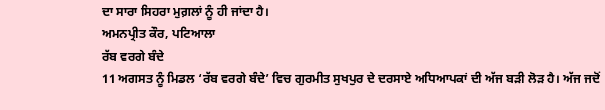ਦਾ ਸਾਰਾ ਸਿਹਰਾ ਮੁਗ਼ਲਾਂ ਨੂੰ ਹੀ ਜਾਂਦਾ ਹੈ।
ਅਮਨਪ੍ਰੀਤ ਕੌਰ, ਪਟਿਆਲਾ
ਰੱਬ ਵਰਗੇ ਬੰਦੇ
11 ਅਗਸਤ ਨੂੰ ਮਿਡਲ ‘ਰੱਬ ਵਰਗੇ ਬੰਦੇ’ ਵਿਚ ਗੁਰਮੀਤ ਸੁਖਪੁਰ ਦੇ ਦਰਸਾਏ ਅਧਿਆਪਕਾਂ ਦੀ ਅੱਜ ਬੜੀ ਲੋੜ ਹੈ। ਅੱਜ ਜਦੋਂ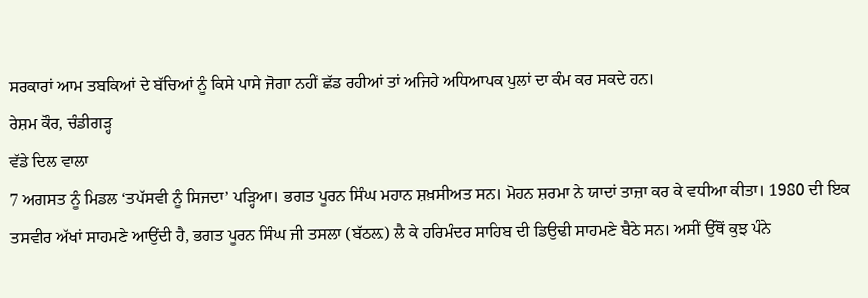ਸਰਕਾਰਾਂ ਆਮ ਤਬਕਿਆਂ ਦੇ ਬੱਚਿਆਂ ਨੂੰ ਕਿਸੇ ਪਾਸੇ ਜੋਗਾ ਨਹੀਂ ਛੱਡ ਰਹੀਆਂ ਤਾਂ ਅਜਿਹੇ ਅਧਿਆਪਕ ਪੁਲਾਂ ਦਾ ਕੰਮ ਕਰ ਸਕਦੇ ਹਨ।
ਰੇਸ਼ਮ ਕੌਰ, ਚੰਡੀਗੜ੍ਹ
ਵੱਡੇ ਦਿਲ ਵਾਲਾ
7 ਅਗਸਤ ਨੂੰ ਮਿਡਲ ‘ਤਪੱਸਵੀ ਨੂੰ ਸਿਜਦਾ’ ਪੜ੍ਹਿਆ। ਭਗਤ ਪੂਰਨ ਸਿੰਘ ਮਹਾਨ ਸ਼ਖ਼ਸੀਅਤ ਸਨ। ਮੋਹਨ ਸ਼ਰਮਾ ਨੇ ਯਾਦਾਂ ਤਾਜ਼ਾ ਕਰ ਕੇ ਵਧੀਆ ਕੀਤਾ। 1980 ਦੀ ਇਕ ਤਸਵੀਰ ਅੱਖਾਂ ਸਾਹਮਣੇ ਆਉਂਦੀ ਹੈ, ਭਗਤ ਪੂਰਨ ਸਿੰਘ ਜੀ ਤਸਲਾ (ਬੱਠਲ਼) ਲੈ ਕੇ ਹਰਿਮੰਦਰ ਸਾਹਿਬ ਦੀ ਡਿਉਢੀ ਸਾਹਮਣੇ ਬੈਠੇ ਸਨ। ਅਸੀਂ ਉੱਥੋਂ ਕੁਝ ਪੰਨੇ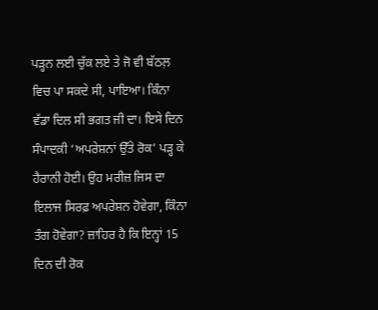ਪੜ੍ਹਨ ਲਈ ਚੁੱਕ ਲਏ ਤੇ ਜੋ ਵੀ ਬੱਠਲ਼ ਵਿਚ ਪਾ ਸਕਦੇ ਸੀ, ਪਾਇਆ। ਕਿੰਨਾ ਵੱਡਾ ਦਿਲ ਸੀ ਭਗਤ ਜੀ ਦਾ। ਇਸੇ ਦਿਨ ਸੰਪਾਦਕੀ ‘ਅਪਰੇਸ਼ਨਾਂ ਉੱਤੇ ਰੋਕ’ ਪੜ੍ਹ ਕੇ ਹੈਰਾਨੀ ਹੋਈ। ਉਹ ਮਰੀਜ਼ ਜਿਸ ਦਾ ਇਲਾਜ ਸਿਰਫ਼ ਅਪਰੇਸ਼ਨ ਹੋਵੇਗਾ, ਕਿੰਨਾ ਤੰਗ ਹੋਵੇਗਾ? ਜ਼ਾਹਿਰ ਹੈ ਕਿ ਇਨ੍ਹਾਂ 15 ਦਿਨ ਦੀ ਰੋਕ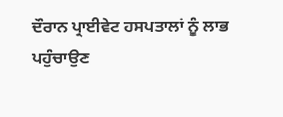ਦੌਰਾਨ ਪ੍ਰਾਈਵੇਟ ਹਸਪਤਾਲਾਂ ਨੂੰ ਲਾਭ ਪਹੁੰਚਾਉਣ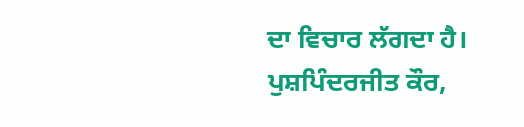ਦਾ ਵਿਚਾਰ ਲੱਗਦਾ ਹੈ।
ਪੁਸ਼ਪਿੰਦਰਜੀਤ ਕੌਰ,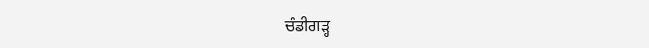ਚੰਡੀਗੜ੍ਹ